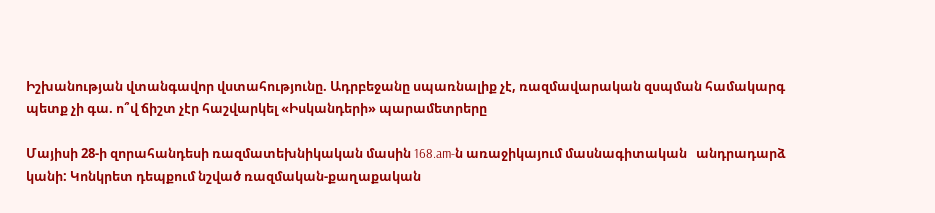Իշխանության վտանգավոր վստահությունը. Ադրբեջանը սպառնալիք չէ, ռազմավարական զսպման համակարգ պետք չի գա. ո՞վ ճիշտ չէր հաշվարկել «Իսկանդերի» պարամետրերը

Մայիսի 28-ի զորահանդեսի ռազմատեխնիկական մասին 168.am-ն առաջիկայում մասնագիտական   անդրադարձ կանի: Կոնկրետ դեպքում նշված ռազմական-քաղաքական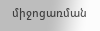միջոցառման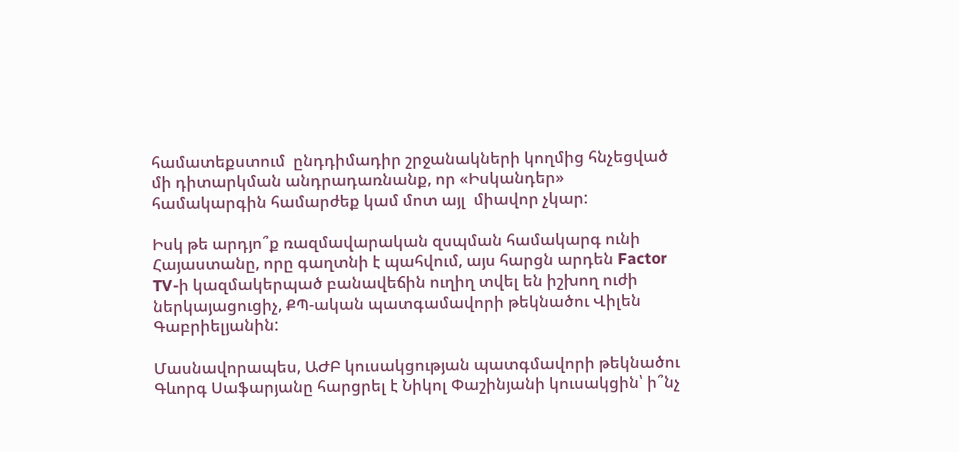համատեքստում  ընդդիմադիր շրջանակների կողմից հնչեցված մի դիտարկման անդրադառնանք, որ «Իսկանդեր» համակարգին համարժեք կամ մոտ այլ  միավոր չկար:

Իսկ թե արդյո՞ք ռազմավարական զսպման համակարգ ունի Հայաստանը, որը գաղտնի է պահվում, այս հարցն արդեն Factor TV-ի կազմակերպած բանավեճին ուղիղ տվել են իշխող ուժի ներկայացուցիչ, ՔՊ-ական պատգամավորի թեկնածու Վիլեն Գաբրիելյանին:

Մասնավորապես, ԱԺԲ կուսակցության պատգմավորի թեկնածու Գևորգ Սաֆարյանը հարցրել է Նիկոլ Փաշինյանի կուսակցին՝ ի՞նչ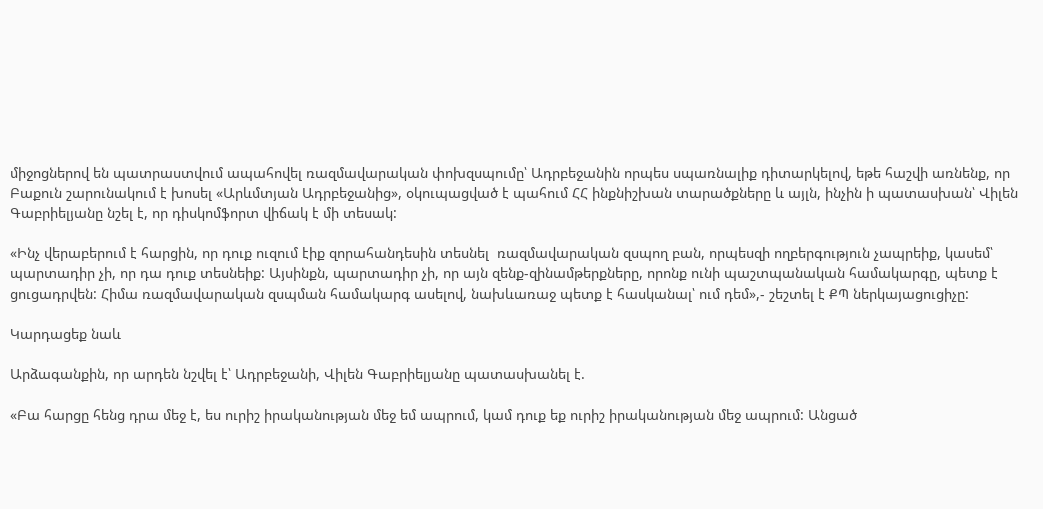միջոցներով են պատրաստվում ապահովել ռազմավարական փոխզսպումը՝ Ադրբեջանին որպես սպառնալիք դիտարկելով, եթե հաշվի առնենք, որ Բաքուն շարունակում է խոսել «Արևմտյան Ադրբեջանից», օկուպացված է պահում ՀՀ ինքնիշխան տարածքները և այլն, ինչին ի պատասխան՝ Վիլեն Գաբրիելյանը նշել է, որ դիսկոմֆորտ վիճակ է մի տեսակ:

«Ինչ վերաբերում է հարցին, որ դուք ուզում էիք զորահանդեսին տեսնել  ռազմավարական զսպող բան, որպեսզի ողբերգություն չապրեիք, կասեմ՝ պարտադիր չի, որ դա դուք տեսնեիք: Այսինքն, պարտադիր չի, որ այն զենք-զինամթերքները, որոնք ունի պաշտպանական համակարգը, պետք է ցուցադրվեն: Հիմա ռազմավարական զսպման համակարգ ասելով, նախևառաջ պետք է հասկանալ՝ ում դեմ»,- շեշտել է ՔՊ ներկայացուցիչը:

Կարդացեք նաև

Արձագանքին, որ արդեն նշվել է՝ Ադրբեջանի, Վիլեն Գաբրիելյանը պատասխանել է.

«Բա հարցը հենց դրա մեջ է, ես ուրիշ իրականության մեջ եմ ապրում, կամ դուք եք ուրիշ իրականության մեջ ապրում: Անցած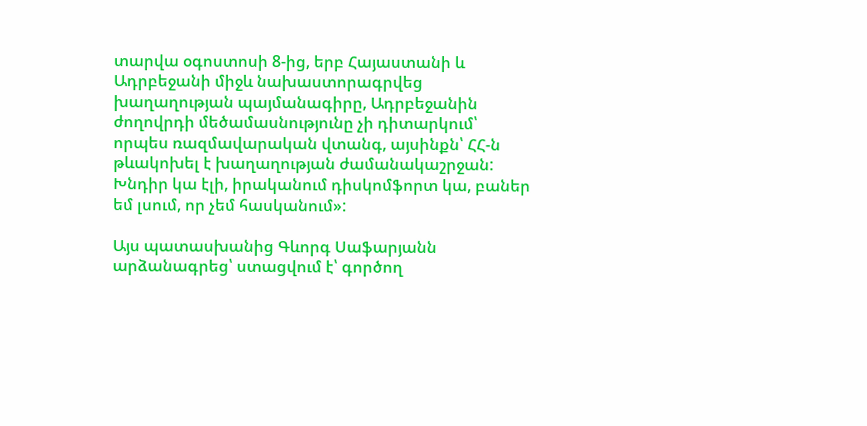տարվա օգոստոսի 8-ից, երբ Հայաստանի և Ադրբեջանի միջև նախաստորագրվեց խաղաղության պայմանագիրը, Ադրբեջանին ժողովրդի մեծամասնությունը չի դիտարկում՝ որպես ռազմավարական վտանգ, այսինքն՝ ՀՀ-ն թևակոխել է խաղաղության ժամանակաշրջան: Խնդիր կա էլի, իրականում դիսկոմֆորտ կա, բաներ եմ լսում, որ չեմ հասկանում»:

Այս պատասխանից Գևորգ Սաֆարյանն արձանագրեց՝ ստացվում է՝ գործող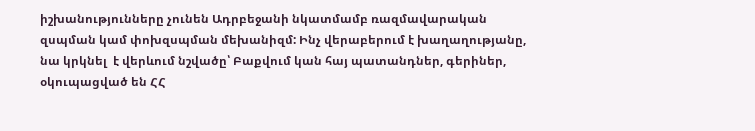իշխանությունները չունեն Ադրբեջանի նկատմամբ ռազմավարական զսպման կամ փոխզսպման մեխանիզմ: Ինչ վերաբերում է խաղաղությանը, նա կրկնել  է վերևում նշվածը՝ Բաքվում կան հայ պատանդներ, գերիներ, օկուպացված են ՀՀ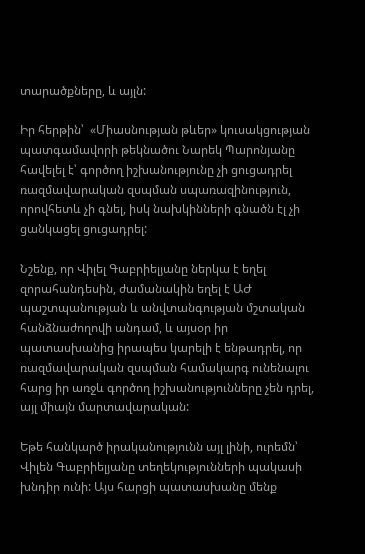տարածքները, և այլն:

Իր հերթին՝  «Միասնության թևեր» կուսակցության պատգամավորի թեկնածու Նարեկ Պարոնյանը հավելել է՝ գործող իշխանությունը չի ցուցադրել ռազմավարական զսպման սպառազինություն, որովհետև չի գնել, իսկ նախկինների գնածն էլ չի ցանկացել ցուցադրել:

Նշենք, որ Վիլել Գաբրիելյանը ներկա է եղել զորահանդեսին, ժամանակին եղել է ԱԺ պաշտպանության և անվտանգության մշտական հանձնաժողովի անդամ, և այսօր իր պատասխանից իրապես կարելի է ենթադրել, որ ռազմավարական զսպման համակարգ ունենալու հարց իր առջև գործող իշխանությունները չեն դրել, այլ միայն մարտավարական:

Եթե հանկարծ իրականությունն այլ լինի, ուրեմն՝ Վիլեն Գաբրիելյանը տեղեկությունների պակասի խնդիր ունի: Այս հարցի պատասխանը մենք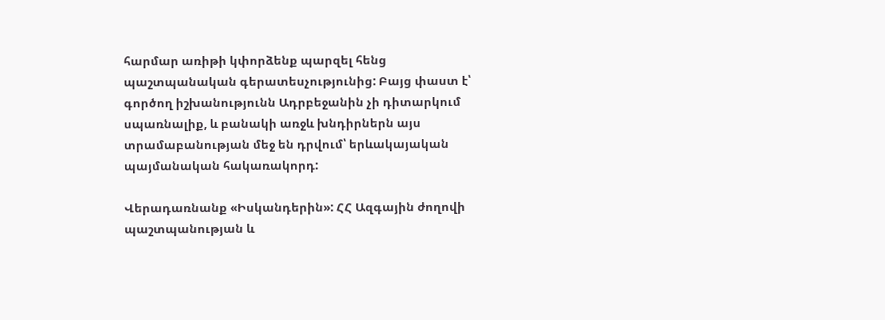հարմար առիթի կփորձենք պարզել հենց պաշտպանական գերատեսչությունից: Բայց փաստ է՝ գործող իշխանությունն Ադրբեջանին չի դիտարկում սպառնալիք, և բանակի առջև խնդիրներն այս տրամաբանության մեջ են դրվում՝ երևակայական պայմանական հակառակորդ:

Վերադառնանք «Իսկանդերին»: ՀՀ Ազգային ժողովի պաշտպանության և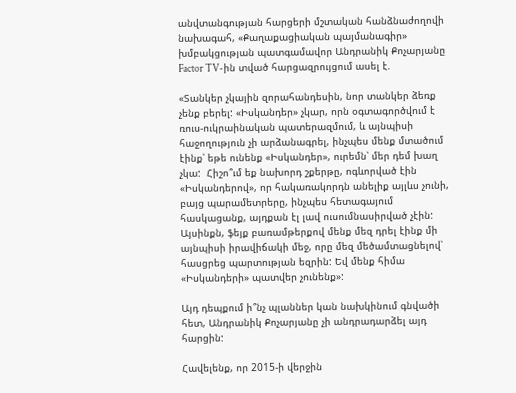անվտանգության հարցերի մշտական հանձնաժողովի նախագահ, «Քաղաքացիական պայմանագիր» խմբակցության պատգամավոր Անդրանիկ Քոչարյանը Factor TV-ին տված հարցազրույցում ասել է.

«Տանկեր չկային զորահանդեսին, նոր տանկեր ձեռք չենք բերել: «Իսկանդեր» չկար, որն օգտագործվում է ռուս-ուկրաինական պատերազմում, և այնպիսի հաջողություն չի արձանագրել, ինչպես մենք մտածում էինք՝ եթե ունենք «Իսկանդեր», ուրեմն՝ մեր դեմ խաղ չկա:  Հիշո՞ւմ եք նախորդ շքերթը, ոգևորված էին «Իսկանդերով», որ հակառակորդն անելիք այլևս չունի, բայց պարամետրերը, ինչպես հետագայում հասկացանք, այդքան էլ լավ ուսումնասիրված չէին: Այսինքն, ֆեյք բառամթերքով մենք մեզ դրել էինք մի այնպիսի իրավիճակի մեջ, որը մեզ մեծամտացնելով՝ հասցրեց պարտության եզրին: Եվ մենք հիմա «Իսկանդերի» պատվեր չունենք»:

Այդ դեպքում ի՞նչ պլաններ կան նախկինում գնվածի հետ, Անդրանիկ Քոչարյանը չի անդրադարձել այդ հարցին:

Հավելենք, որ 2015-ի վերջին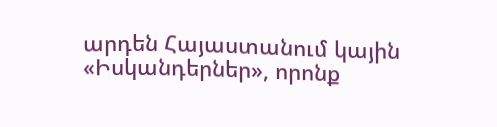արդեն Հայաստանում կային «Իսկանդերներ», որոնք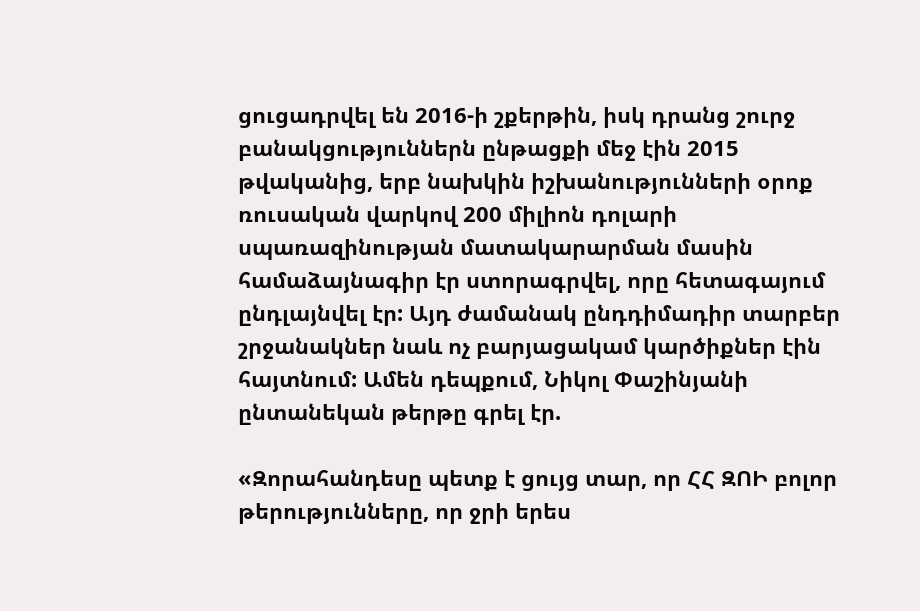ցուցադրվել են 2016-ի շքերթին, իսկ դրանց շուրջ բանակցություններն ընթացքի մեջ էին 2015 թվականից, երբ նախկին իշխանությունների օրոք ռուսական վարկով 200 միլիոն դոլարի սպառազինության մատակարարման մասին համաձայնագիր էր ստորագրվել, որը հետագայում ընդլայնվել էր: Այդ ժամանակ ընդդիմադիր տարբեր շրջանակներ նաև ոչ բարյացակամ կարծիքներ էին հայտնում: Ամեն դեպքում, Նիկոլ Փաշինյանի ընտանեկան թերթը գրել էր.

«Զորահանդեսը պետք է ցույց տար, որ ՀՀ ԶՈԻ բոլոր թերությունները, որ ջրի երես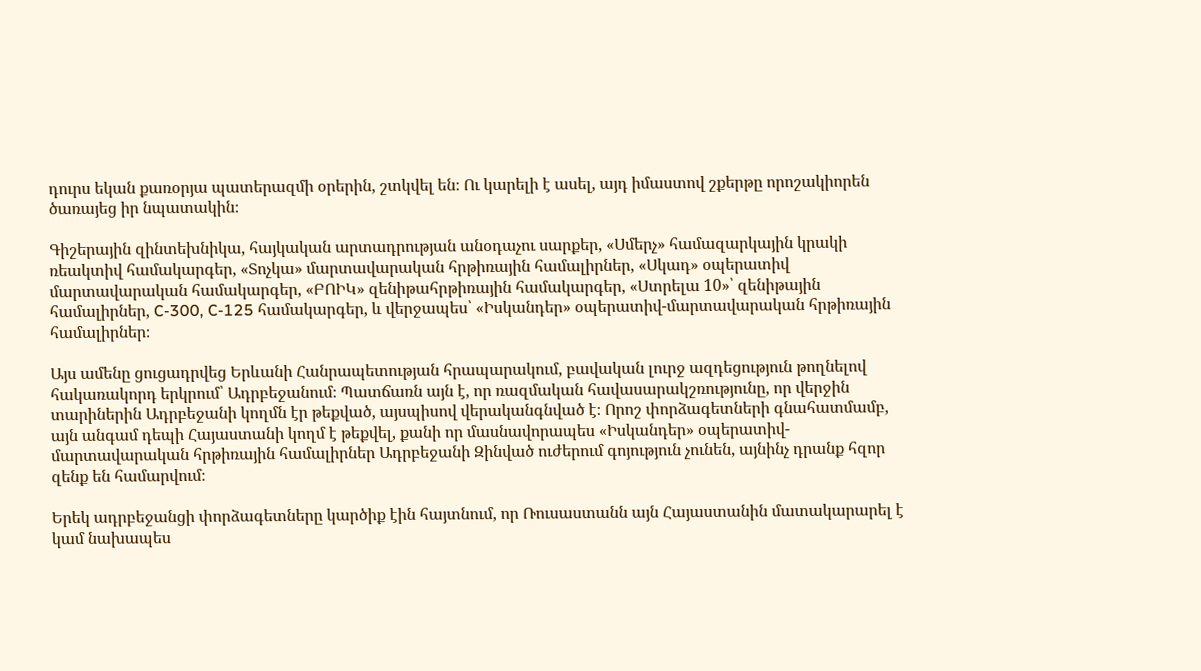դուրս եկան քառօրյա պատերազմի օրերին, շտկվել են։ Ու կարելի է ասել, այդ իմաստով շքերթը որոշակիորեն ծառայեց իր նպատակին։

Գիշերային զինտեխնիկա, հայկական արտադրության անօդաչու սարքեր, «Սմերչ» համազարկային կրակի ռեակտիվ համակարգեր, «Տոչկա» մարտավարական հրթիռային համալիրներ, «Սկադ» օպերատիվ մարտավարական համակարգեր, «ԲՈԻԿ» զենիթահրթիռային համակարգեր, «Ստրելա 10»՝ զենիթային համալիրներ, C-300, C-125 համակարգեր, և վերջապես՝ «Իսկանդեր» օպերատիվ-մարտավարական հրթիռային համալիրներ։

Այս ամենը ցուցադրվեց Երևանի Հանրապետության հրապարակում, բավական լուրջ ազդեցություն թողնելով հակառակորդ երկրում՝ Ադրբեջանում։ Պատճառն այն է, որ ռազմական հավասարակշռությունը, որ վերջին տարիներին Ադրբեջանի կողմն էր թեքված, այսպիսով վերականգնված է։ Որոշ փորձագետների գնահատմամբ, այն անգամ դեպի Հայաստանի կողմ է թեքվել, քանի որ մասնավորապես «Իսկանդեր» օպերատիվ-մարտավարական հրթիռային համալիրներ Ադրբեջանի Զինված ուժերում գոյություն չունեն, այնինչ դրանք հզոր զենք են համարվում։

Երեկ ադրբեջանցի փորձագետները կարծիք էին հայտնում, որ Ռուսաստանն այն Հայաստանին մատակարարել է կամ նախապես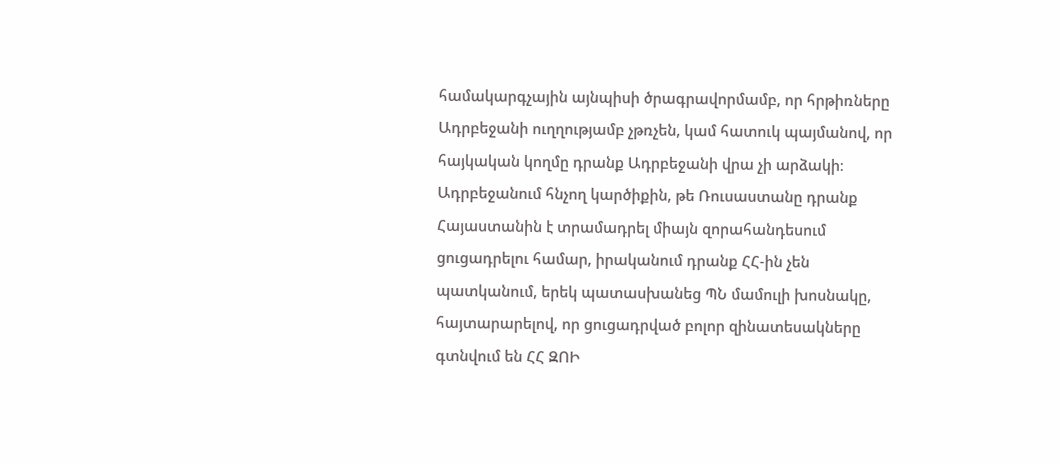համակարգչային այնպիսի ծրագրավորմամբ, որ հրթիռները Ադրբեջանի ուղղությամբ չթռչեն, կամ հատուկ պայմանով, որ հայկական կողմը դրանք Ադրբեջանի վրա չի արձակի։ Ադրբեջանում հնչող կարծիքին, թե Ռուսաստանը դրանք Հայաստանին է տրամադրել միայն զորահանդեսում ցուցադրելու համար, իրականում դրանք ՀՀ-ին չեն պատկանում, երեկ պատասխանեց ՊՆ մամուլի խոսնակը, հայտարարելով, որ ցուցադրված բոլոր զինատեսակները գտնվում են ՀՀ ԶՈԻ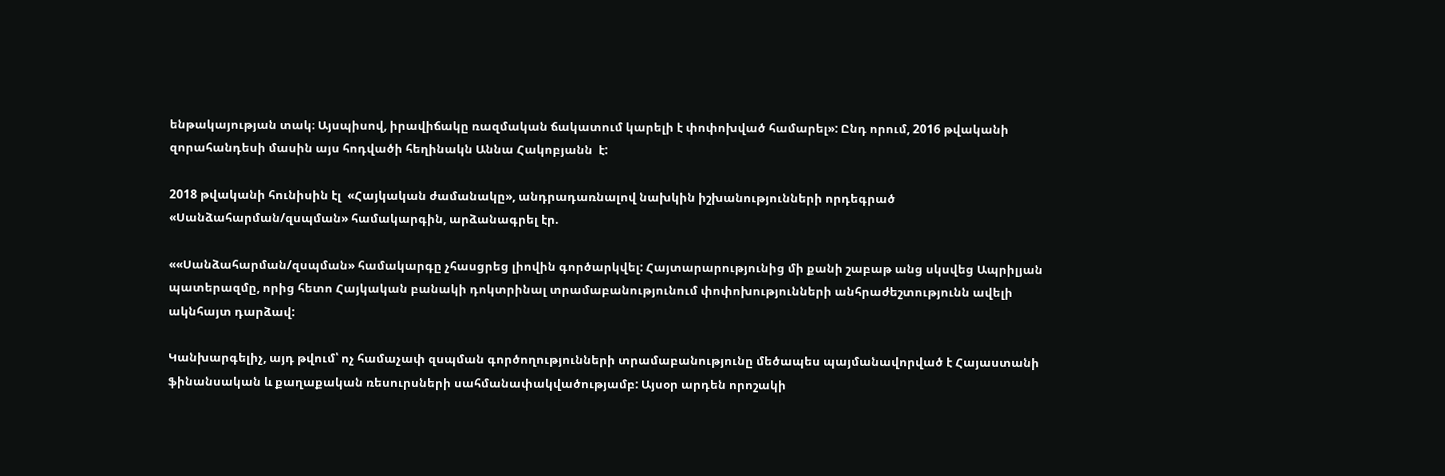ենթակայության տակ։ Այսպիսով, իրավիճակը ռազմական ճակատում կարելի է փոփոխված համարել»: Ընդ որում, 2016 թվականի զորահանդեսի մասին այս հոդվածի հեղինակն Աննա Հակոբյանն  է:

2018 թվականի հունիսին էլ  «Հայկական ժամանակը», անդրադառնալով նախկին իշխանությունների որդեգրած «Սանձահարման/զսպման» համակարգին, արձանագրել էր.

««Սանձահարման/զսպման» համակարգը չհասցրեց լիովին գործարկվել: Հայտարարությունից մի քանի շաբաթ անց սկսվեց Ապրիլյան պատերազմը, որից հետո Հայկական բանակի դոկտրինալ տրամաբանությունում փոփոխությունների անհրաժեշտությունն ավելի ակնհայտ դարձավ:

Կանխարգելիչ, այդ թվում՝ ոչ համաչափ զսպման գործողությունների տրամաբանությունը մեծապես պայմանավորված է Հայաստանի ֆինանսական և քաղաքական ռեսուրսների սահմանափակվածությամբ: Այսօր արդեն որոշակի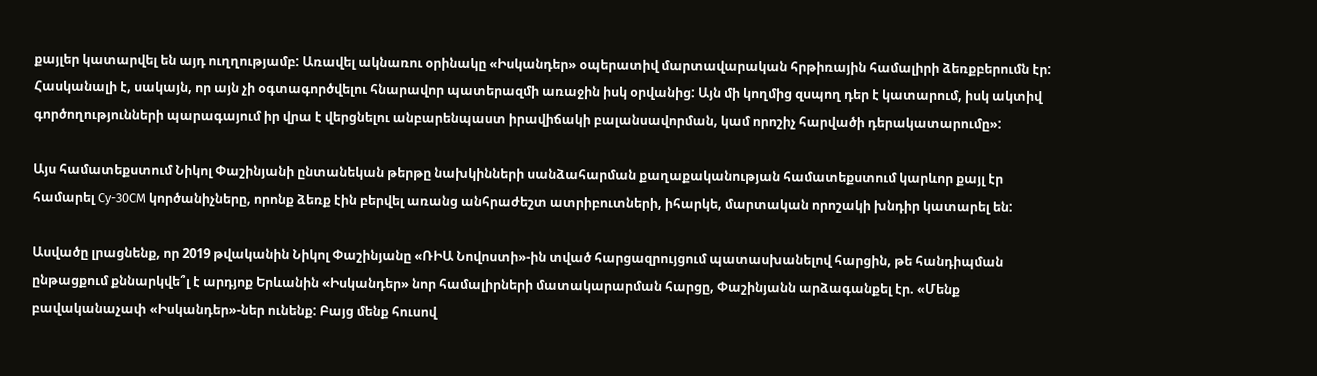քայլեր կատարվել են այդ ուղղությամբ: Առավել ակնառու օրինակը «Իսկանդեր» օպերատիվ մարտավարական հրթիռային համալիրի ձեռքբերումն էր: Հասկանալի է, սակայն, որ այն չի օգտագործվելու հնարավոր պատերազմի առաջին իսկ օրվանից: Այն մի կողմից զսպող դեր է կատարում, իսկ ակտիվ գործողությունների պարագայում իր վրա է վերցնելու անբարենպաստ իրավիճակի բալանսավորման, կամ որոշիչ հարվածի դերակատարումը»:

Այս համատեքստում Նիկոլ Փաշինյանի ընտանեկան թերթը նախկինների սանձահարման քաղաքականության համատեքստում կարևոր քայլ էր համարել Су-30СМ կործանիչները, որոնք ձեռք էին բերվել առանց անհրաժեշտ ատրիբուտների, իհարկե, մարտական որոշակի խնդիր կատարել են:

Ասվածը լրացնենք, որ 2019 թվականին Նիկոլ Փաշինյանը «ՌԻԱ Նովոստի»-ին տված հարցազրույցում պատասխանելով հարցին, թե հանդիպման ընթացքում քննարկվե՞լ է արդյոք Երևանին «Իսկանդեր» նոր համալիրների մատակարարման հարցը, Փաշինյանն արձագանքել էր. «Մենք բավականաչափ «Իսկանդեր»-ներ ունենք: Բայց մենք հուսով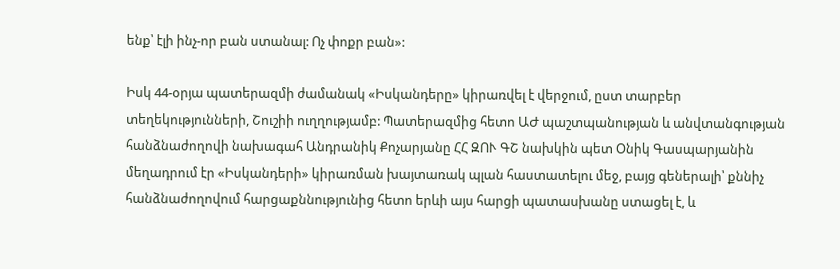ենք՝ էլի ինչ-որ բան ստանալ: Ոչ փոքր բան»:

Իսկ 44-օրյա պատերազմի ժամանակ «Իսկանդերը» կիրառվել է վերջում, ըստ տարբեր տեղեկությունների, Շուշիի ուղղությամբ: Պատերազմից հետո ԱԺ պաշտպանության և անվտանգության հանձնաժողովի նախագահ Անդրանիկ Քոչարյանը ՀՀ ԶՈՒ ԳՇ նախկին պետ Օնիկ Գասպարյանին մեղադրում էր «Իսկանդերի» կիրառման խայտառակ պլան հաստատելու մեջ, բայց գեներալի՝ քննիչ հանձնաժողովում հարցաքննությունից հետո երևի այս հարցի պատասխանը ստացել է, և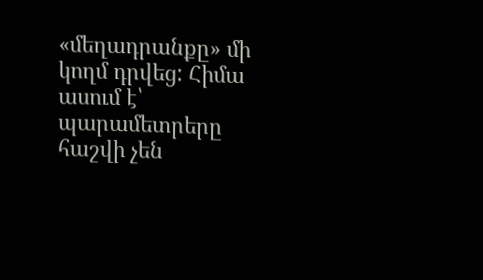«մեղադրանքը» մի կողմ դրվեց: Հիմա ասում է՝ պարամետրերը հաշվի չեն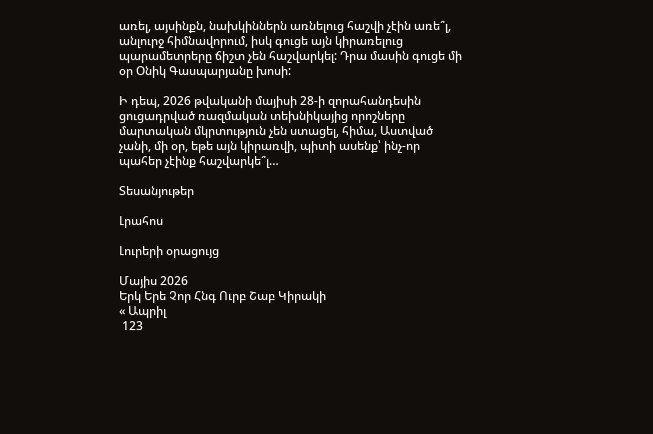առել, այսինքն, նախկիններն առնելուց հաշվի չէին առե՞լ, անլուրջ հիմնավորում, իսկ գուցե այն կիրառելուց պարամետրերը ճիշտ չեն հաշվարկել: Դրա մասին գուցե մի օր Օնիկ Գասպարյանը խոսի:

Ի դեպ, 2026 թվականի մայիսի 28-ի զորահանդեսին ցուցադրված ռազմական տեխնիկայից որոշները մարտական մկրտություն չեն ստացել, հիմա, Աստված չանի, մի օր, եթե այն կիրառվի, պիտի ասենք՝ ինչ-որ պահեր չէինք հաշվարկե՞լ…

Տեսանյութեր

Լրահոս

Լուրերի օրացույց

Մայիս 2026
Երկ Երե Չոր Հնգ Ուրբ Շաբ Կիրակի
« Ապրիլ
 123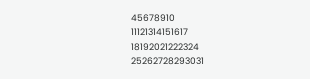45678910
11121314151617
18192021222324
25262728293031